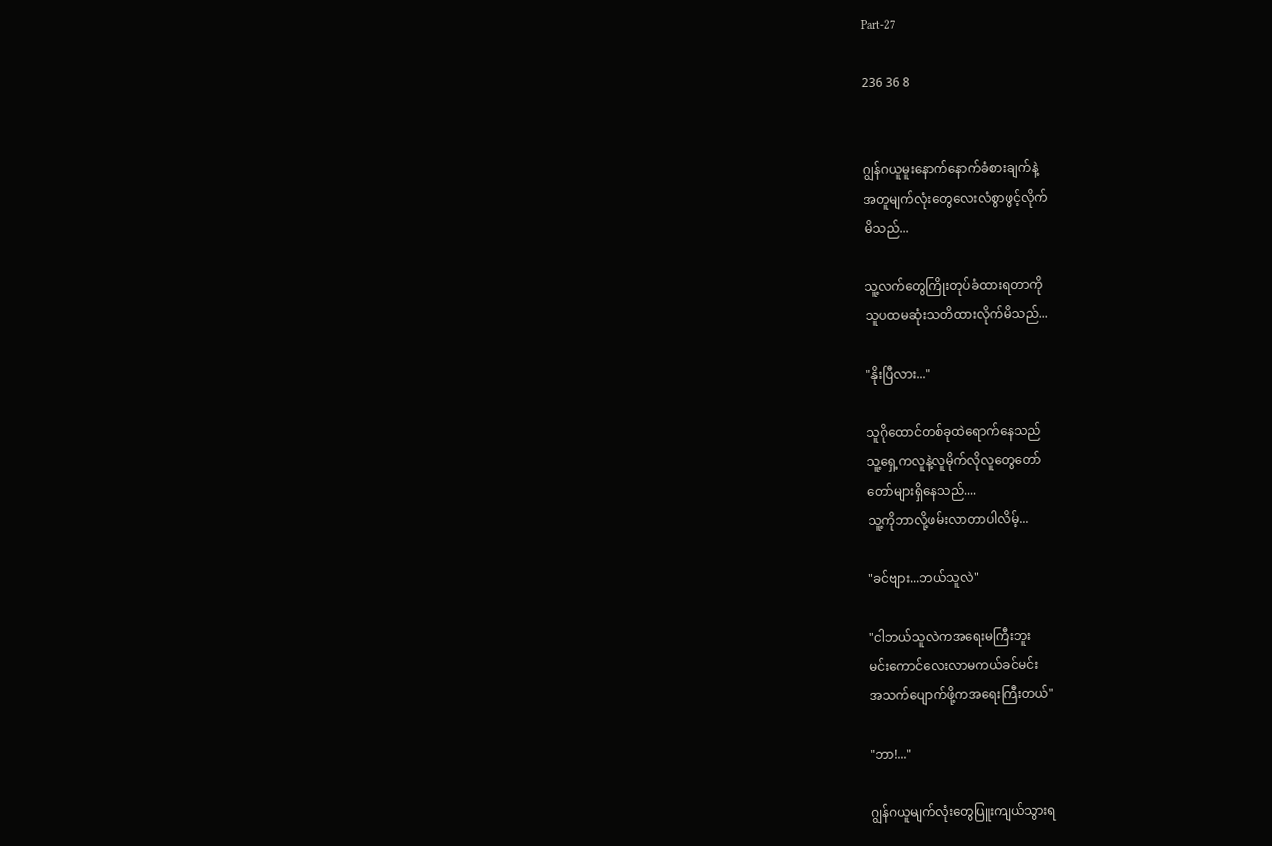Part-27

236 36 8


ဂျွန်ဂယူမူးနောက်နောက်ခံစားချက်နဲ့
အတူမျက်လုံးတွေလေးလံစွာဖွင့်လိုက်
မိသည်...

သူ့လက်တွေကြိုးတုပ်ခံထားရတာကို
သူပထမဆုံးသတိထားလိုက်မိသည်...

"နိုးပြီလား..."

သူဂိုထောင်တစ်ခုထဲရောက်နေသည်
သူ့ရှေ့ကလူနဲ့လူမိုက်လိုလူတွေတော်
တော်များရှိနေသည်....
သူ့ကိုဘာလို့ဖမ်းလာတာပါလိမ့်...

"ခင်ဗျား...ဘယ်သူလဲ"

"ငါဘယ်သူလဲကအရေးမကြီးဘူး
မင်းကောင်လေးလာမကယ်ခင်မင်း
အသက်ပျောက်ဖို့ကအရေးကြီးတယ်"

"ဘာ!..."

ဂျွန်ဂယူမျက်လုံးတွေပြူးကျယ်သွားရ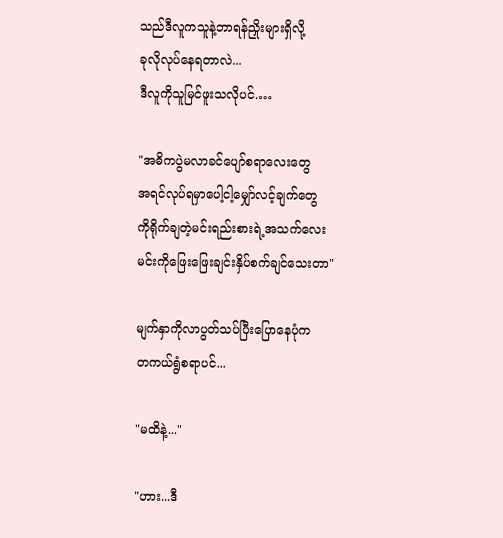သည်ဒီလူကသူနဲ့ဘာရန်ညှိုးများရှိလို့
ခုလိုလုပ်နေရတာလဲ...
ဒီလူကိုသူမြင်ဖူးသလိုပင်.…

"အဓိကပွဲမလာခင်ပျော်စရာလေးတွေ
အရင်လုပ်ရမှာပေါ့ငါ့မျှော်လင့်ချက်တွေ
ကိုရိုက်ချတဲ့မင်းရည်းစားရဲ့အသက်လေး
မင်းကိုဖြေးဖြေးချင်းနှိပ်စက်ချင်သေးတာ"

မျက်နှာကိုလာပွတ်သပ်ပြီးပြောနေပုံက
တကယ်ရွံစရာပင်...

"မထိနဲ့..."

"ဟား...ဒီ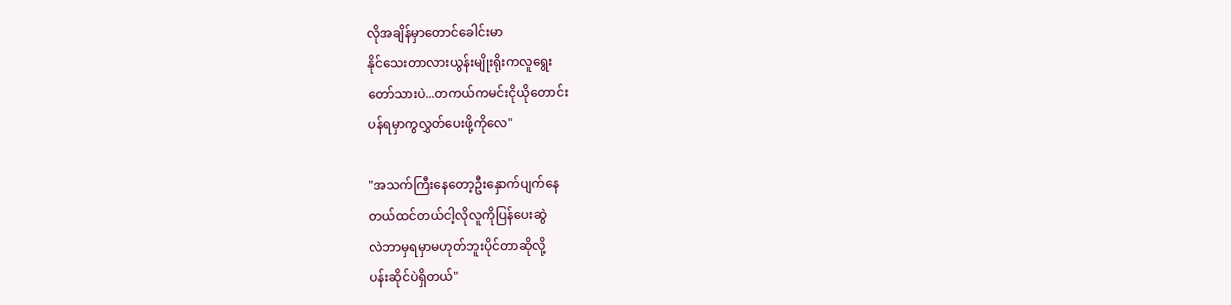လိုအချိန်မှာတောင်ခေါင်းမာ
နိုင်သေးတာလားယွန်းမျိုးရိုးကလူရွေး
တော်သားပဲ...တကယ်ကမင်းငို‌ယိုတောင်း
ပန်ရမှာကွလွှတ်ပေးဖို့ကိုလေ"

"အသက်ကြီးနေတော့ဦးနှောက်ပျက်နေ
တယ်ထင်တယ်ငါ့လိုလူကိုပြန်ပေးဆွဲ
လဲဘာမှရမှာမဟုတ်ဘူးပိုင်တာဆိုလို့
ပန်းဆိုင်ပဲရှိတယ်"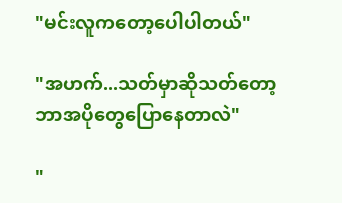"မင်းလူကတော့ပေါပါတယ်"

"အဟက်...သတ်မှာဆိုသတ်တော့
ဘာအပိုတွေပြောနေတာလဲ"

"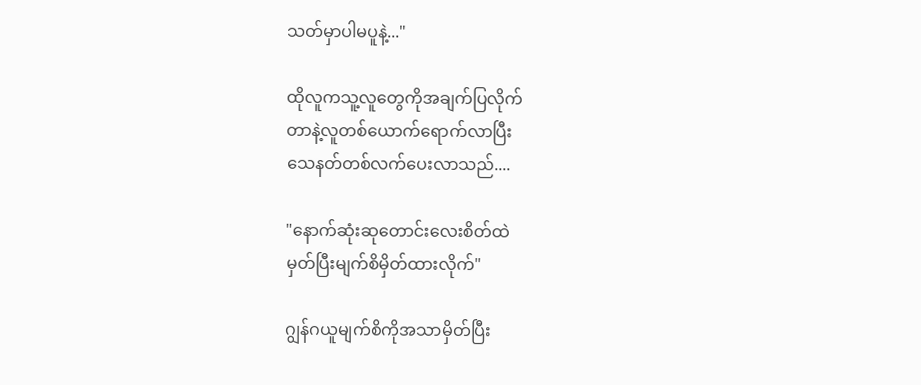သတ်မှာပါမပူနဲ့..."

ထိုလူကသူ့လူတွေကိုအချက်ပြလိုက်
တာနဲ့လူတစ်ယောက်ရောက်လာပြီး
သေနတ်တစ်လက်ပေးလာသည်....

"နောက်ဆုံးဆုတောင်းလေးစိတ်ထဲ
မှတ်ပြီးမျက်စိမှိတ်ထားလိုက်"

ဂျွန်ဂယူမျက်စိကိုအသာမှိတ်ပြီး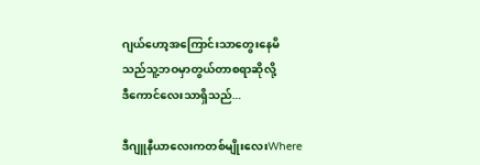ဂျယ်ဟော့အကြောင်းသာတွေးနေမိ
သည်သူ့ဘဝမှာတွယ်တာစရာဆိုလို့
ဒီကောင်လေးသာရှိသည်...

ဒီဂျူနီယာလေးကတစ်မျိုးလေးWhere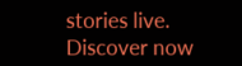stories live. Discover now